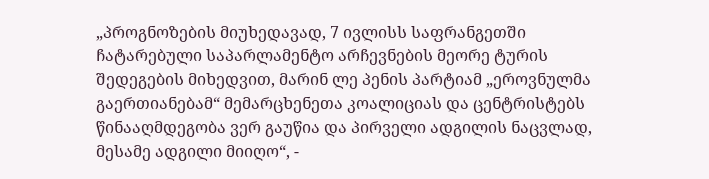„პროგნოზების მიუხედავად, 7 ივლისს საფრანგეთში ჩატარებული საპარლამენტო არჩევნების მეორე ტურის შედეგების მიხედვით, მარინ ლე პენის პარტიამ „ეროვნულმა გაერთიანებამ“ მემარცხენეთა კოალიციას და ცენტრისტებს წინააღმდეგობა ვერ გაუწია და პირველი ადგილის ნაცვლად, მესამე ადგილი მიიღო“, -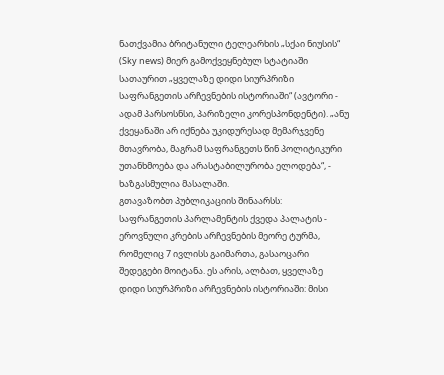ნათქვამია ბრიტანული ტელეარხის „სქაი ნიუსის“ (Sky news) მიერ გამოქვეყნებულ სტატიაში სათაურით „ყველაზე დიდი სიურპრიზი საფრანგეთის არჩევნების ისტორიაში“ (ავტორი - ადამ პარსოსნსი, პარიზელი კორესპონდენტი). „ანუ ქვეყანაში არ იქნება უკიდურესად მემარჯვენე მთავრობა, მაგრამ საფრანგეთს წინ პოლიტიკური უთანხმოება და არასტაბილურობა ელოდება“, - ხაზგასმულია მასალაში.
გთავაზობთ პუბლიკაციის შინაარსს:
საფრანგეთის პარლამენტის ქვედა პალატის - ეროვნული კრების არჩევნების მეორე ტურმა, რომელიც 7 ივლისს გაიმართა, გასაოცარი შედეგები მოიტანა. ეს არის, ალბათ, ყველაზე დიდი სიურპრიზი არჩევნების ისტორიაში: მისი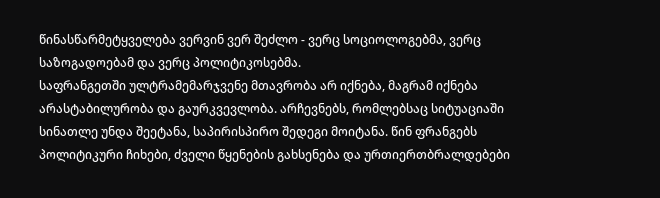წინასწარმეტყველება ვერვინ ვერ შეძლო - ვერც სოციოლოგებმა, ვერც საზოგადოებამ და ვერც პოლიტიკოსებმა.
საფრანგეთში ულტრამემარჯვენე მთავრობა არ იქნება, მაგრამ იქნება არასტაბილურობა და გაურკვევლობა. არჩევნებს, რომლებსაც სიტუაციაში სინათლე უნდა შეეტანა, საპირისპირო შედეგი მოიტანა. წინ ფრანგებს პოლიტიკური ჩიხები, ძველი წყენების გახსენება და ურთიერთბრალდებები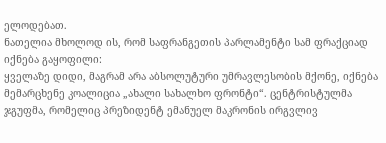ელოდებათ.
ნათელია მხოლოდ ის, რომ საფრანგეთის პარლამენტი სამ ფრაქციად იქნება გაყოფილი:
ყველაზე დიდი, მაგრამ არა აბსოლუტური უმრავლესობის მქონე, იქნება მემარცხენე კოალიცია „ახალი სახალხო ფრონტი“. ცენტრისტულმა ჯგუფმა, რომელიც პრეზიდენტ ემანუელ მაკრონის ირგვლივ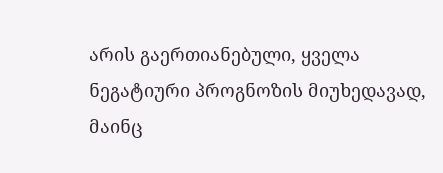არის გაერთიანებული, ყველა ნეგატიური პროგნოზის მიუხედავად, მაინც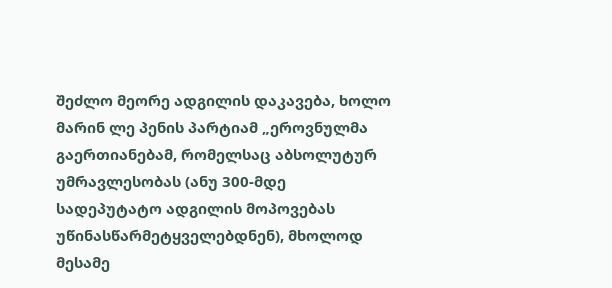შეძლო მეორე ადგილის დაკავება, ხოლო მარინ ლე პენის პარტიამ „ეროვნულმა გაერთიანებამ, რომელსაც აბსოლუტურ უმრავლესობას (ანუ 300-მდე სადეპუტატო ადგილის მოპოვებას უწინასწარმეტყველებდნენ), მხოლოდ მესამე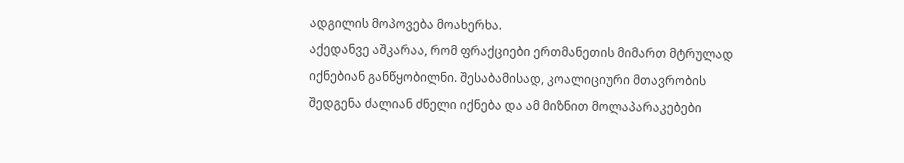ადგილის მოპოვება მოახერხა.
აქედანვე აშკარაა, რომ ფრაქციები ერთმანეთის მიმართ მტრულად იქნებიან განწყობილნი. შესაბამისად, კოალიციური მთავრობის შედგენა ძალიან ძნელი იქნება და ამ მიზნით მოლაპარაკებები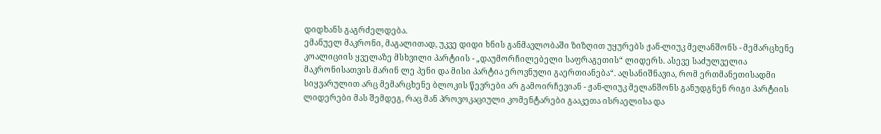დიდხანს გაგრძელდება.
ემანუელ მაკრონი, მაგალითად, უკვე დიდი ხნის განმავლობაში ზიზღით უყურებს ჟან-ლიუკ მელანშონს - მემარცხენე კოალიციის ყველაზე მსხვილი პარტიის - „დაუმორჩილებელი საფრაგეთის“ ლიდერს. ასევე საძულველია მაკრონისათვის მარინ ლე პენი და მისი პარტია ეროვნული გაერთიანება“. აღსანიშნავია, რომ ერთმანეთისადმი სიყვარულით არც მემარცხენე ბლოკის წევრები არ გამოირჩევიან - ჟან-ლიუკ მელანშონს განუდგნენ რიგი პარტიის ლიდერები მას შემდეგ, რაც მან პროვოკაციული კომენტარები გააკეთა ისრაელისა და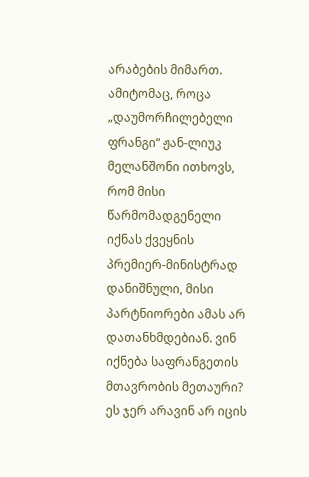არაბების მიმართ.
ამიტომაც, როცა „დაუმორჩილებელი ფრანგი“ ჟან-ლიუკ მელანშონი ითხოვს, რომ მისი წარმომადგენელი იქნას ქვეყნის პრემიერ-მინისტრად დანიშნული, მისი პარტნიორები ამას არ დათანხმდებიან. ვინ იქნება საფრანგეთის მთავრობის მეთაური? ეს ჯერ არავინ არ იცის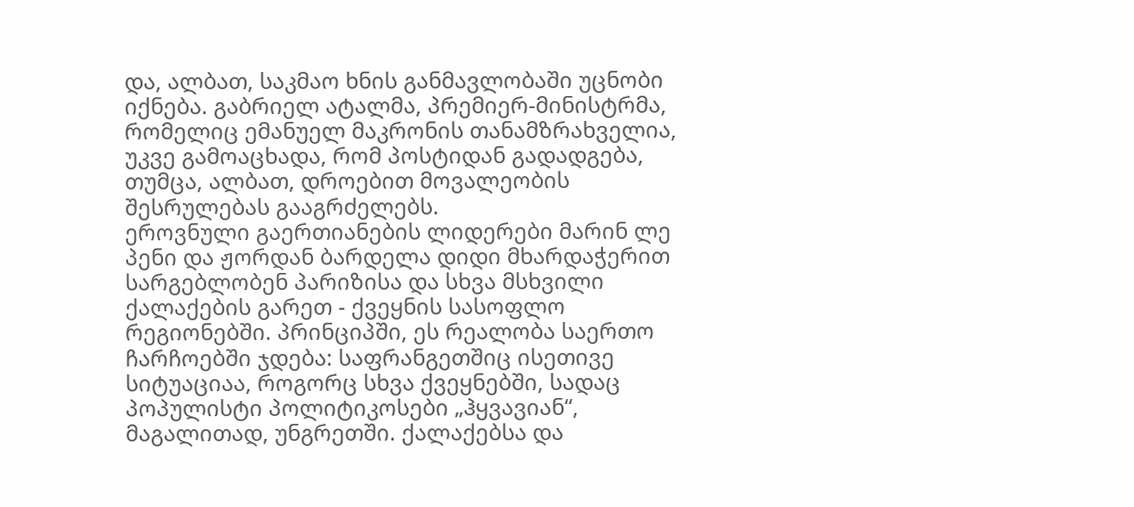და, ალბათ, საკმაო ხნის განმავლობაში უცნობი იქნება. გაბრიელ ატალმა, პრემიერ-მინისტრმა, რომელიც ემანუელ მაკრონის თანამზრახველია, უკვე გამოაცხადა, რომ პოსტიდან გადადგება, თუმცა, ალბათ, დროებით მოვალეობის შესრულებას გააგრძელებს.
ეროვნული გაერთიანების ლიდერები მარინ ლე პენი და ჟორდან ბარდელა დიდი მხარდაჭერით სარგებლობენ პარიზისა და სხვა მსხვილი ქალაქების გარეთ - ქვეყნის სასოფლო რეგიონებში. პრინციპში, ეს რეალობა საერთო ჩარჩოებში ჯდება: საფრანგეთშიც ისეთივე სიტუაციაა, როგორც სხვა ქვეყნებში, სადაც პოპულისტი პოლიტიკოსები „ჰყვავიან“, მაგალითად, უნგრეთში. ქალაქებსა და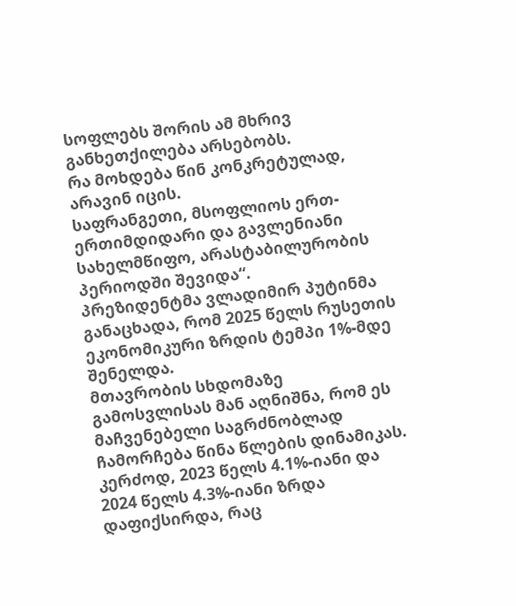სოფლებს შორის ამ მხრივ განხეთქილება არსებობს.
რა მოხდება წინ კონკრეტულად, არავინ იცის.
საფრანგეთი, მსოფლიოს ერთ-ერთიმდიდარი და გავლენიანი სახელმწიფო, არასტაბილურობის პერიოდში შევიდა“.
პრეზიდენტმა ვლადიმირ პუტინმა განაცხადა, რომ 2025 წელს რუსეთის ეკონომიკური ზრდის ტემპი 1%-მდე შენელდა.
მთავრობის სხდომაზე გამოსვლისას მან აღნიშნა, რომ ეს მაჩვენებელი საგრძნობლად ჩამორჩება წინა წლების დინამიკას. კერძოდ, 2023 წელს 4.1%-იანი და 2024 წელს 4.3%-იანი ზრდა დაფიქსირდა, რაც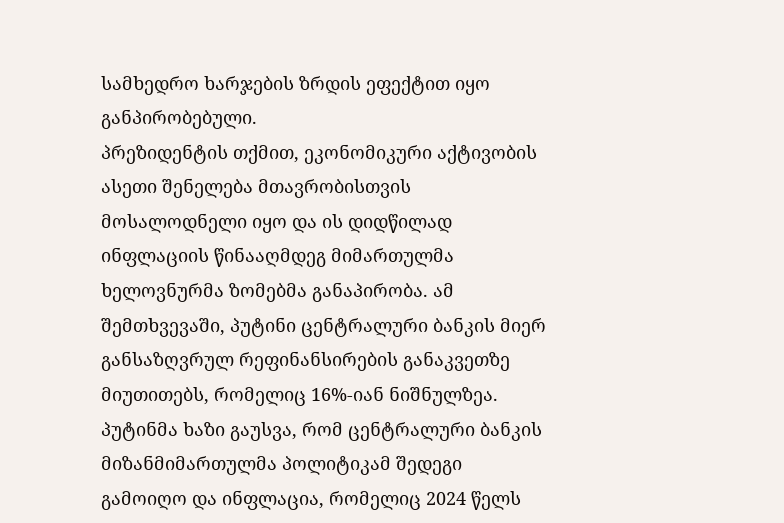სამხედრო ხარჯების ზრდის ეფექტით იყო განპირობებული.
პრეზიდენტის თქმით, ეკონომიკური აქტივობის ასეთი შენელება მთავრობისთვის მოსალოდნელი იყო და ის დიდწილად ინფლაციის წინააღმდეგ მიმართულმა ხელოვნურმა ზომებმა განაპირობა. ამ შემთხვევაში, პუტინი ცენტრალური ბანკის მიერ განსაზღვრულ რეფინანსირების განაკვეთზე მიუთითებს, რომელიც 16%-იან ნიშნულზეა.
პუტინმა ხაზი გაუსვა, რომ ცენტრალური ბანკის მიზანმიმართულმა პოლიტიკამ შედეგი გამოიღო და ინფლაცია, რომელიც 2024 წელს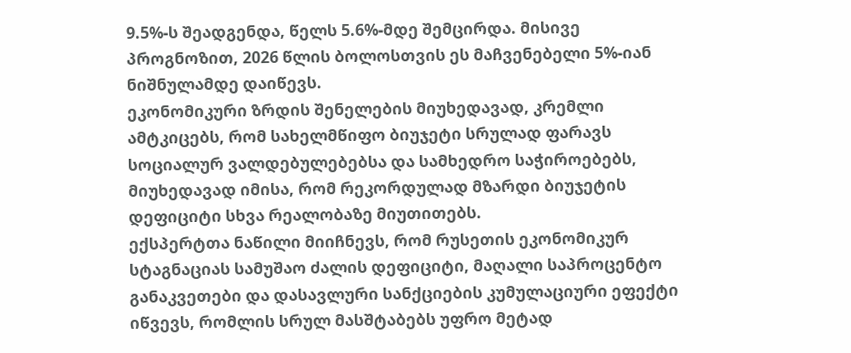9.5%-ს შეადგენდა, წელს 5.6%-მდე შემცირდა. მისივე პროგნოზით, 2026 წლის ბოლოსთვის ეს მაჩვენებელი 5%-იან ნიშნულამდე დაიწევს.
ეკონომიკური ზრდის შენელების მიუხედავად, კრემლი ამტკიცებს, რომ სახელმწიფო ბიუჯეტი სრულად ფარავს სოციალურ ვალდებულებებსა და სამხედრო საჭიროებებს, მიუხედავად იმისა, რომ რეკორდულად მზარდი ბიუჯეტის დეფიციტი სხვა რეალობაზე მიუთითებს.
ექსპერტთა ნაწილი მიიჩნევს, რომ რუსეთის ეკონომიკურ სტაგნაციას სამუშაო ძალის დეფიციტი, მაღალი საპროცენტო განაკვეთები და დასავლური სანქციების კუმულაციური ეფექტი იწვევს, რომლის სრულ მასშტაბებს უფრო მეტად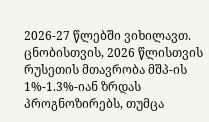2026-27 წლებში ვიხილავთ.
ცნობისთვის, 2026 წლისთვის რუსეთის მთავრობა მშპ-ის 1%-1.3%-იან ზრდას პროგნოზირებს, თუმცა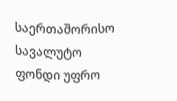საერთაშორისო სავალუტო ფონდი უფრო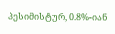პესიმისტურ, 0.8%-იან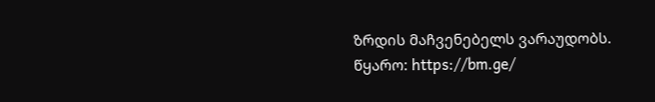ზრდის მაჩვენებელს ვარაუდობს.
წყარო: https://bm.ge/